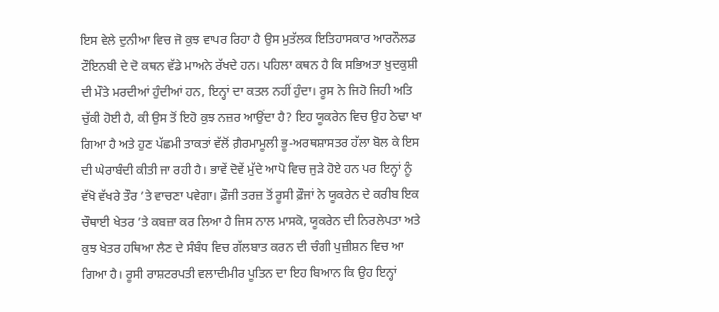ਇਸ ਵੇਲੇ ਦੁਨੀਆ ਵਿਚ ਜੋ ਕੁਝ ਵਾਪਰ ਰਿਹਾ ਹੈ ਉਸ ਮੁਤੱਲਕ ਇਤਿਹਾਸਕਾਰ ਆਰਨੌਲਡ ਟੌਇਨਬੀ ਦੇ ਦੋ ਕਥਨ ਵੱਡੇ ਮਾਅਨੇ ਰੱਖਦੇ ਹਨ। ਪਹਿਲਾ ਕਥਨ ਹੈ ਕਿ ਸਭਿਅਤਾ ਖ਼ੁਦਕੁਸ਼ੀ ਦੀ ਮੌਤੇ ਮਰਦੀਆਂ ਹੁੰਦੀਆਂ ਹਨ, ਇਨ੍ਹਾਂ ਦਾ ਕਤਲ ਨਹੀਂ ਹੁੰਦਾ। ਰੂਸ ਨੇ ਜਿਹੋ ਜਿਹੀ ਅਤਿ ਚੁੱਕੀ ਹੋਈ ਹੈ, ਕੀ ਉਸ ਤੋਂ ਇਹੋ ਕੁਝ ਨਜ਼ਰ ਆਉਂਦਾ ਹੈ? ਇਹ ਯੂਕਰੇਨ ਵਿਚ ਉਹ ਠੇਢਾ ਖਾ ਗਿਆ ਹੈ ਅਤੇ ਹੁਣ ਪੱਛਮੀ ਤਾਕਤਾਂ ਵੱਲੋਂ ਗ਼ੈਰਮਾਮੂਲੀ ਭੂ-ਅਰਥਸ਼ਾਸਤਰ ਹੱਲਾ ਬੋਲ ਕੇ ਇਸ ਦੀ ਘੇਰਾਬੰਦੀ ਕੀਤੀ ਜਾ ਰਹੀ ਹੈ। ਭਾਵੇਂ ਦੋਵੇਂ ਮੁੱਦੇ ਆਪੋ ਵਿਚ ਜੁੜੇ ਹੋਏ ਹਨ ਪਰ ਇਨ੍ਹਾਂ ਨੂੰ ਵੱਖੋ ਵੱਖਰੇ ਤੌਰ ’ਤੇ ਵਾਚਣਾ ਪਵੇਗਾ। ਫ਼ੌਜੀ ਤਰਜ਼ ਤੋਂ ਰੂਸੀ ਫ਼ੌਜਾਂ ਨੇ ਯੂਕਰੇਨ ਦੇ ਕਰੀਬ ਇਕ ਚੌਥਾਈ ਖੇਤਰ ’ਤੇ ਕਬਜ਼ਾ ਕਰ ਲਿਆ ਹੈ ਜਿਸ ਨਾਲ ਮਾਸਕੋ, ਯੂਕਰੇਨ ਦੀ ਨਿਰਲੇਪਤਾ ਅਤੇ ਕੁਝ ਖੇਤਰ ਹਥਿਆ ਲੈਣ ਦੇ ਸੰਬੰਧ ਵਿਚ ਗੱਲਬਾਤ ਕਰਨ ਦੀ ਚੰਗੀ ਪੁਜ਼ੀਸ਼ਨ ਵਿਚ ਆ ਗਿਆ ਹੈ। ਰੂਸੀ ਰਾਸ਼ਟਰਪਤੀ ਵਲਾਦੀਮੀਰ ਪੂਤਿਨ ਦਾ ਇਹ ਬਿਆਨ ਕਿ ਉਹ ਇਨ੍ਹਾਂ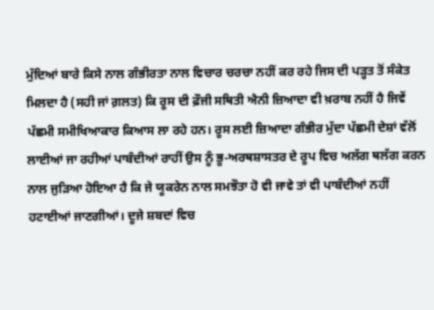ਮੁੱਦਿਆਂ ਬਾਰੇ ਕਿਸੇ ਨਾਲ ਗੰਭੀਰਤਾ ਨਾਲ ਵਿਚਾਰ ਚਰਚਾ ਨਹੀਂ ਕਰ ਰਹੇ ਜਿਸ ਦੀ ਪੜ੍ਹਤ ਤੋਂ ਸੰਕੇਤ ਮਿਲਦਾ ਹੈ (ਸਹੀ ਜਾਂ ਗ਼ਲਤ) ਕਿ ਰੂਸ ਦੀ ਫ਼ੌਜੀ ਸਥਿਤੀ ਐਨੀ ਜ਼ਿਆਦਾ ਵੀ ਖ਼ਰਾਬ ਨਹੀਂ ਹੈ ਜਿਵੇਂ ਪੱਛਮੀ ਸਮੀਖਿਆਕਾਰ ਕਿਆਸ ਲਾ ਰਹੇ ਹਨ। ਰੂਸ ਲਈ ਜ਼ਿਆਦਾ ਗੰਭੀਰ ਮੁੱਦਾ ਪੱਛਮੀ ਦੇਸ਼ਾਂ ਵੱਲੋਂ ਲਾਈਆਂ ਜਾ ਰਹੀਆਂ ਪਾਬੰਦੀਆਂ ਰਾਹੀਂ ਉਸ ਨੂੰ ਭੂ-ਅਰਥਸ਼ਾਸਤਰ ਦੇ ਰੂਪ ਵਿਚ ਅਲੱਗ ਥਲੱਗ ਕਰਨ ਨਾਲ ਜੁੜਿਆ ਹੋਇਆ ਹੈ ਕਿ ਜੇ ਯੂਕਰੇਨ ਨਾਲ ਸਮਝੌਤਾ ਹੋ ਵੀ ਜਾਵੇ ਤਾਂ ਵੀ ਪਾਬੰਦੀਆਂ ਨਹੀਂ ਹਟਾਈਆਂ ਜਾਣਗੀਆਂ। ਦੂਜੇ ਸ਼ਬਦਾਂ ਵਿਚ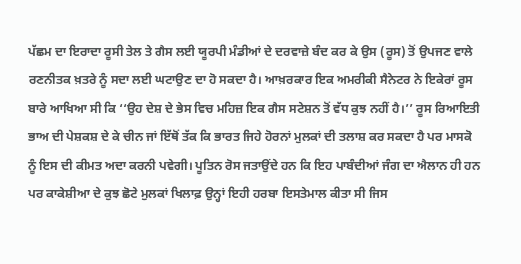ਪੱਛਮ ਦਾ ਇਰਾਦਾ ਰੂਸੀ ਤੇਲ ਤੇ ਗੈਸ ਲਈ ਯੂਰਪੀ ਮੰਡੀਆਂ ਦੇ ਦਰਵਾਜ਼ੇ ਬੰਦ ਕਰ ਕੇ ਉਸ (ਰੂਸ) ਤੋਂ ਉਪਜਣ ਵਾਲੇ ਰਣਨੀਤਕ ਖ਼ਤਰੇ ਨੂੰ ਸਦਾ ਲਈ ਘਟਾਉਣ ਦਾ ਹੋ ਸਕਦਾ ਹੈ। ਆਖ਼ਰਕਾਰ ਇਕ ਅਮਰੀਕੀ ਸੈਨੇਟਰ ਨੇ ਇਕੇਰਾਂ ਰੂਸ ਬਾਰੇ ਆਖਿਆ ਸੀ ਕਿ ‘‘ਉਹ ਦੇਸ਼ ਦੇ ਭੇਸ ਵਿਚ ਮਹਿਜ਼ ਇਕ ਗੈਸ ਸਟੇਸ਼ਨ ਤੋਂ ਵੱਧ ਕੁਝ ਨਹੀਂ ਹੈ।’’ ਰੂਸ ਰਿਆਇਤੀ ਭਾਅ ਦੀ ਪੇਸ਼ਕਸ਼ ਦੇ ਕੇ ਚੀਨ ਜਾਂ ਇੱਥੋਂ ਤੱਕ ਕਿ ਭਾਰਤ ਜਿਹੇ ਹੋਰਨਾਂ ਮੁਲਕਾਂ ਦੀ ਤਲਾਸ਼ ਕਰ ਸਕਦਾ ਹੈ ਪਰ ਮਾਸਕੋ ਨੂੰ ਇਸ ਦੀ ਕੀਮਤ ਅਦਾ ਕਰਨੀ ਪਵੇਗੀ। ਪੂਤਿਨ ਰੋਸ ਜਤਾਉਂਦੇ ਹਨ ਕਿ ਇਹ ਪਾਬੰਦੀਆਂ ਜੰਗ ਦਾ ਐਲਾਨ ਹੀ ਹਨ ਪਰ ਕਾਕੇਸ਼ੀਆ ਦੇ ਕੁਝ ਛੋਟੇ ਮੁਲਕਾਂ ਖਿਲਾਫ਼ ਉਨ੍ਹਾਂ ਇਹੀ ਹਰਬਾ ਇਸਤੇਮਾਲ ਕੀਤਾ ਸੀ ਜਿਸ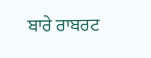ਬਾਰੇ ਰਾਬਰਟ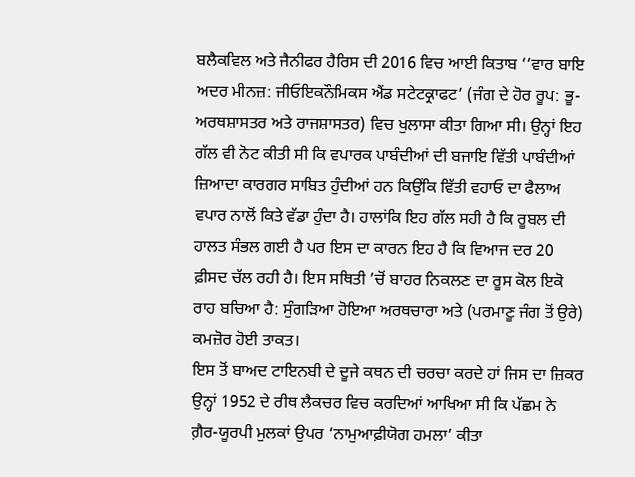ਬਲੈਕਵਿਲ ਅਤੇ ਜੈਨੀਫਰ ਹੈਰਿਸ ਦੀ 2016 ਵਿਚ ਆਈ ਕਿਤਾਬ ‘‘ਵਾਰ ਬਾਇ ਅਦਰ ਮੀਨਜ਼: ਜੀਓਇਕਨੌਮਿਕਸ ਐਂਡ ਸਟੇਟਕ੍ਰਾਫਟ’ (ਜੰਗ ਦੇ ਹੋਰ ਰੂਪ: ਭੂ-ਅਰਥਸ਼ਾਸਤਰ ਅਤੇ ਰਾਜਸ਼ਾਸਤਰ) ਵਿਚ ਖੁਲਾਸਾ ਕੀਤਾ ਗਿਆ ਸੀ। ਉਨ੍ਹਾਂ ਇਹ ਗੱਲ ਵੀ ਨੋਟ ਕੀਤੀ ਸੀ ਕਿ ਵਪਾਰਕ ਪਾਬੰਦੀਆਂ ਦੀ ਬਜਾਇ ਵਿੱਤੀ ਪਾਬੰਦੀਆਂ ਜ਼ਿਆਦਾ ਕਾਰਗਰ ਸਾਬਿਤ ਹੁੰਦੀਆਂ ਹਨ ਕਿਉਂਕਿ ਵਿੱਤੀ ਵਹਾਓ ਦਾ ਫੈਲਾਅ ਵਪਾਰ ਨਾਲੋਂ ਕਿਤੇ ਵੱਡਾ ਹੁੰਦਾ ਹੈ। ਹਾਲਾਂਕਿ ਇਹ ਗੱਲ ਸਹੀ ਹੈ ਕਿ ਰੂਬਲ ਦੀ ਹਾਲਤ ਸੰਭਲ ਗਈ ਹੈ ਪਰ ਇਸ ਦਾ ਕਾਰਨ ਇਹ ਹੈ ਕਿ ਵਿਆਜ ਦਰ 20 ਫ਼ੀਸਦ ਚੱਲ ਰਹੀ ਹੈ। ਇਸ ਸਥਿਤੀ ’ਚੋਂ ਬਾਹਰ ਨਿਕਲਣ ਦਾ ਰੂਸ ਕੋਲ ਇਕੋ ਰਾਹ ਬਚਿਆ ਹੈ: ਸੁੰਗੜਿਆ ਹੋਇਆ ਅਰਥਚਾਰਾ ਅਤੇ (ਪਰਮਾਣੂ ਜੰਗ ਤੋਂ ਉਰੇ) ਕਮਜ਼ੋਰ ਹੋਈ ਤਾਕਤ।
ਇਸ ਤੋਂ ਬਾਅਦ ਟਾਇਨਬੀ ਦੇ ਦੂਜੇ ਕਥਨ ਦੀ ਚਰਚਾ ਕਰਦੇ ਹਾਂ ਜਿਸ ਦਾ ਜ਼ਿਕਰ ਉਨ੍ਹਾਂ 1952 ਦੇ ਰੀਥ ਲੈਕਚਰ ਵਿਚ ਕਰਦਿਆਂ ਆਖਿਆ ਸੀ ਕਿ ਪੱਛਮ ਨੇ ਗ਼ੈਰ-ਯੂਰਪੀ ਮੁਲਕਾਂ ਉਪਰ ‘ਨਾਮੁਆਫ਼ੀਯੋਗ ਹਮਲਾ’ ਕੀਤਾ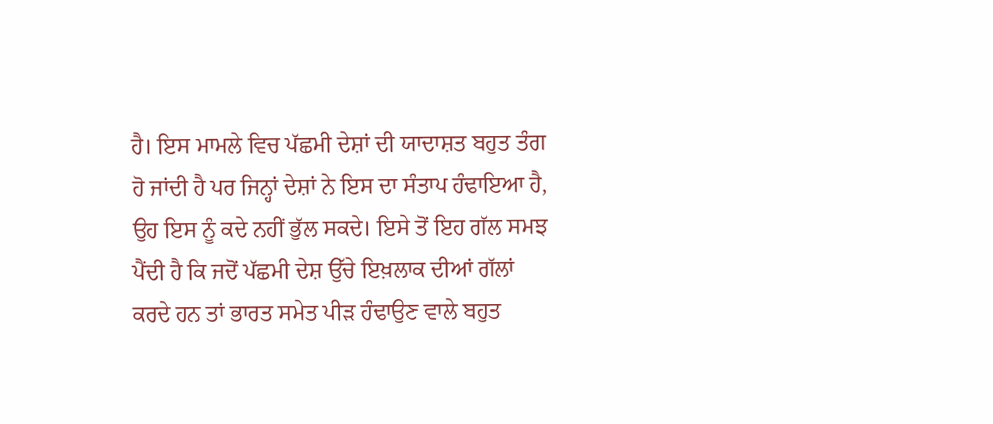ਹੈ। ਇਸ ਮਾਮਲੇ ਵਿਚ ਪੱਛਮੀ ਦੇਸ਼ਾਂ ਦੀ ਯਾਦਾਸ਼ਤ ਬਹੁਤ ਤੰਗ ਹੋ ਜਾਂਦੀ ਹੈ ਪਰ ਜਿਨ੍ਹਾਂ ਦੇਸ਼ਾਂ ਨੇ ਇਸ ਦਾ ਸੰਤਾਪ ਹੰਢਾਇਆ ਹੈ, ਉਹ ਇਸ ਨੂੰ ਕਦੇ ਨਹੀਂ ਭੁੱਲ ਸਕਦੇ। ਇਸੇ ਤੋਂ ਇਹ ਗੱਲ ਸਮਝ ਪੈਂਦੀ ਹੈ ਕਿ ਜਦੋਂ ਪੱਛਮੀ ਦੇਸ਼ ਉੱਚੇ ਇਖ਼ਲਾਕ ਦੀਆਂ ਗੱਲਾਂ ਕਰਦੇ ਹਨ ਤਾਂ ਭਾਰਤ ਸਮੇਤ ਪੀੜ ਹੰਢਾਉਣ ਵਾਲੇ ਬਹੁਤ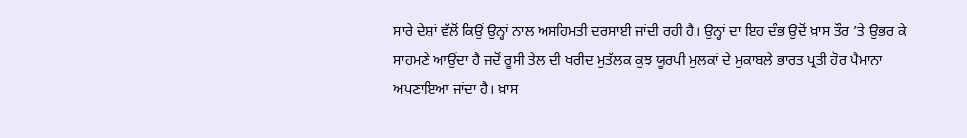ਸਾਰੇ ਦੇਸ਼ਾਂ ਵੱਲੋਂ ਕਿਉਂ ਉਨ੍ਹਾਂ ਨਾਲ ਅਸਹਿਮਤੀ ਦਰਸਾਈ ਜਾਂਦੀ ਰਹੀ ਹੈ। ਉਨ੍ਹਾਂ ਦਾ ਇਹ ਦੰਭ ਉਦੋਂ ਖ਼ਾਸ ਤੌਰ ’ਤੇ ਉਭਰ ਕੇ ਸਾਹਮਣੇ ਆਉਂਦਾ ਹੈ ਜਦੋਂ ਰੂਸੀ ਤੇਲ ਦੀ ਖਰੀਦ ਮੁਤੱਲਕ ਕੁਝ ਯੂਰਪੀ ਮੁਲਕਾਂ ਦੇ ਮੁਕਾਬਲੇ ਭਾਰਤ ਪ੍ਰਤੀ ਹੋਰ ਪੈਮਾਨਾ ਅਪਣਾਇਆ ਜਾਂਦਾ ਹੈ। ਖ਼ਾਸ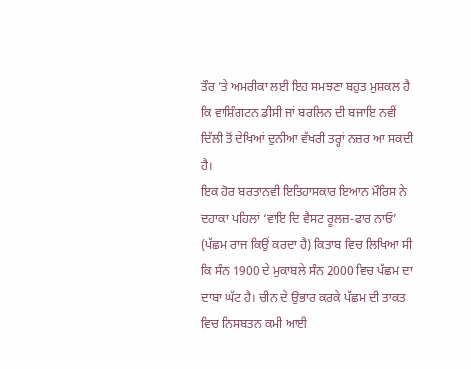ਤੌਰ ’ਤੇ ਅਮਰੀਕਾ ਲਈ ਇਹ ਸਮਝਣਾ ਬਹੁਤ ਮੁਸ਼ਕਲ ਹੈ ਕਿ ਵਾਸ਼ਿੰਗਟਨ ਡੀਸੀ ਜਾਂ ਬਰਲਿਨ ਦੀ ਬਜਾਇ ਨਵੀਂ ਦਿੱਲੀ ਤੋਂ ਦੇਖਿਆਂ ਦੁਨੀਆ ਵੱਖਰੀ ਤਰ੍ਹਾਂ ਨਜ਼ਰ ਆ ਸਕਦੀ ਹੈ।
ਇਕ ਹੋਰ ਬਰਤਾਨਵੀ ਇਤਿਹਾਸਕਾਰ ਇਆਨ ਮੌਰਿਸ ਨੇ ਦਹਾਕਾ ਪਹਿਲਾਂ ‘ਵਾਇ ਦਿ ਵੈਸਟ ਰੂਲਜ਼-ਫਾਰ ਨਾਓ’ (ਪੱਛਮ ਰਾਜ ਕਿਉਂ ਕਰਦਾ ਹੈ) ਕਿਤਾਬ ਵਿਚ ਲਿਖਿਆ ਸੀ ਕਿ ਸੰਨ 1900 ਦੇ ਮੁਕਾਬਲੇ ਸੰਨ 2000 ਵਿਚ ਪੱਛਮ ਦਾ ਦਾਬਾ ਘੱਟ ਹੈ। ਚੀਨ ਦੇ ਉਭਾਰ ਕਰਕੇ ਪੱਛਮ ਦੀ ਤਾਕਤ ਵਿਚ ਨਿਸਬਤਨ ਕਮੀ ਆਈ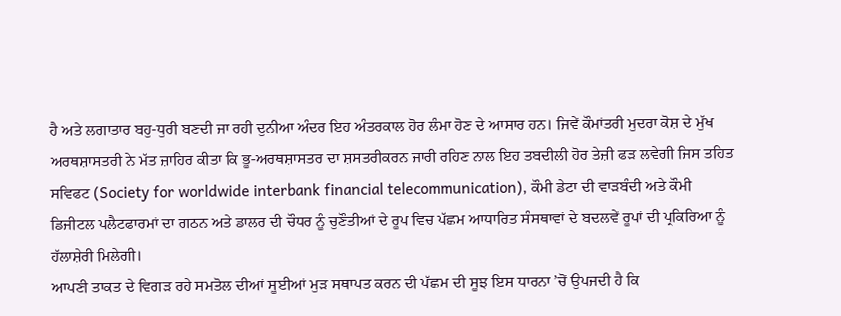ਹੈ ਅਤੇ ਲਗਾਤਾਰ ਬਹੁ-ਧੁਰੀ ਬਣਦੀ ਜਾ ਰਹੀ ਦੁਨੀਆ ਅੰਦਰ ਇਹ ਅੰਤਰਕਾਲ ਹੋਰ ਲੰਮਾ ਹੋਣ ਦੇ ਆਸਾਰ ਹਨ। ਜਿਵੇਂ ਕੌਮਾਂਤਰੀ ਮੁਦਰਾ ਕੋਸ਼ ਦੇ ਮੁੱਖ ਅਰਥਸ਼ਾਸਤਰੀ ਨੇ ਮੱਤ ਜ਼ਾਹਿਰ ਕੀਤਾ ਕਿ ਭੂ-ਅਰਥਸ਼ਾਸਤਰ ਦਾ ਸ਼ਸਤਰੀਕਰਨ ਜਾਰੀ ਰਹਿਣ ਨਾਲ ਇਹ ਤਬਦੀਲੀ ਹੋਰ ਤੇਜ਼ੀ ਫੜ ਲਵੇਗੀ ਜਿਸ ਤਹਿਤ ਸਵਿਫਟ (Society for worldwide interbank financial telecommunication), ਕੌਮੀ ਡੇਟਾ ਦੀ ਵਾੜਬੰਦੀ ਅਤੇ ਕੌਮੀ ਡਿਜੀਟਲ ਪਲੈਟਫਾਰਮਾਂ ਦਾ ਗਠਨ ਅਤੇ ਡਾਲਰ ਦੀ ਚੌਧਰ ਨੂੰ ਚੁਣੌਤੀਆਂ ਦੇ ਰੂਪ ਵਿਚ ਪੱਛਮ ਆਧਾਰਿਤ ਸੰਸਥਾਵਾਂ ਦੇ ਬਦਲਵੇਂ ਰੂਪਾਂ ਦੀ ਪ੍ਰਕਿਰਿਆ ਨੂੰ ਹੱਲਾਸ਼ੇਰੀ ਮਿਲੇਗੀ।
ਆਪਣੀ ਤਾਕਤ ਦੇ ਵਿਗੜ ਰਹੇ ਸਮਤੋਲ ਦੀਆਂ ਸੂਈਆਂ ਮੁੜ ਸਥਾਪਤ ਕਰਨ ਦੀ ਪੱਛਮ ਦੀ ਸੂਝ ਇਸ ਧਾਰਨਾ ’ਚੋਂ ਉਪਜਦੀ ਹੈ ਕਿ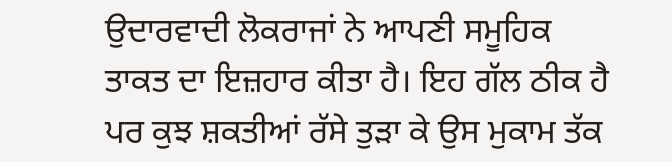ਉਦਾਰਵਾਦੀ ਲੋਕਰਾਜਾਂ ਨੇ ਆਪਣੀ ਸਮੂਹਿਕ ਤਾਕਤ ਦਾ ਇਜ਼ਹਾਰ ਕੀਤਾ ਹੈ। ਇਹ ਗੱਲ ਠੀਕ ਹੈ ਪਰ ਕੁਝ ਸ਼ਕਤੀਆਂ ਰੱਸੇ ਤੁੜਾ ਕੇ ਉਸ ਮੁਕਾਮ ਤੱਕ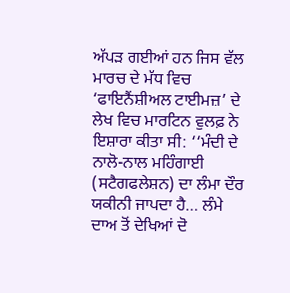ਅੱਪੜ ਗਈਆਂ ਹਨ ਜਿਸ ਵੱਲ ਮਾਰਚ ਦੇ ਮੱਧ ਵਿਚ ‘ਫਾਇਨੈਂਸ਼ੀਅਲ ਟਾਈਮਜ਼’ ਦੇ ਲੇਖ ਵਿਚ ਮਾਰਟਿਨ ਵੁਲਫ਼ ਨੇ ਇਸ਼ਾਰਾ ਕੀਤਾ ਸੀ: ‘‘ਮੰਦੀ ਦੇ ਨਾਲੋ-ਨਾਲ ਮਹਿੰਗਾਈ (ਸਟੈਗਫਲੇਸ਼ਨ) ਦਾ ਲੰਮਾ ਦੌਰ ਯਕੀਨੀ ਜਾਪਦਾ ਹੈ… ਲੰਮੇ ਦਾਅ ਤੋਂ ਦੇਖਿਆਂ ਦੋ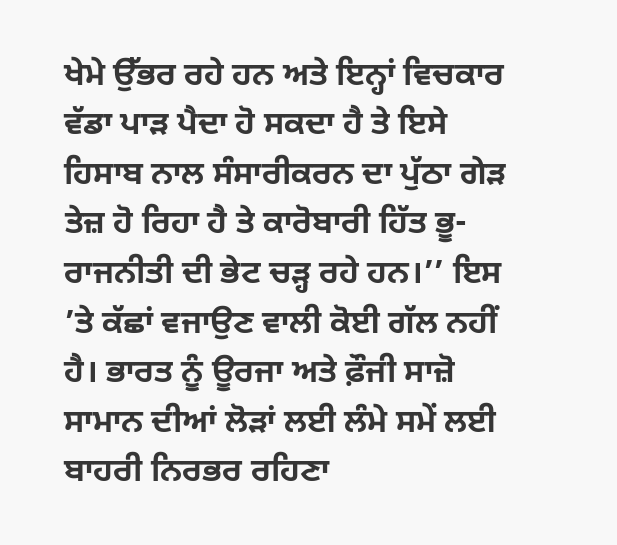ਖੇਮੇ ਉੱਭਰ ਰਹੇ ਹਨ ਅਤੇ ਇਨ੍ਹਾਂ ਵਿਚਕਾਰ ਵੱਡਾ ਪਾੜ ਪੈਦਾ ਹੋ ਸਕਦਾ ਹੈ ਤੇ ਇਸੇ ਹਿਸਾਬ ਨਾਲ ਸੰਸਾਰੀਕਰਨ ਦਾ ਪੁੱਠਾ ਗੇੜ ਤੇਜ਼ ਹੋ ਰਿਹਾ ਹੈ ਤੇ ਕਾਰੋਬਾਰੀ ਹਿੱਤ ਭੂ-ਰਾਜਨੀਤੀ ਦੀ ਭੇਟ ਚੜ੍ਹ ਰਹੇ ਹਨ।’’ ਇਸ ’ਤੇ ਕੱਛਾਂ ਵਜਾਉਣ ਵਾਲੀ ਕੋਈ ਗੱਲ ਨਹੀਂ ਹੈ। ਭਾਰਤ ਨੂੰ ਊਰਜਾ ਅਤੇ ਫ਼ੌਜੀ ਸਾਜ਼ੋ ਸਾਮਾਨ ਦੀਆਂ ਲੋੜਾਂ ਲਈ ਲੰਮੇ ਸਮੇਂ ਲਈ ਬਾਹਰੀ ਨਿਰਭਰ ਰਹਿਣਾ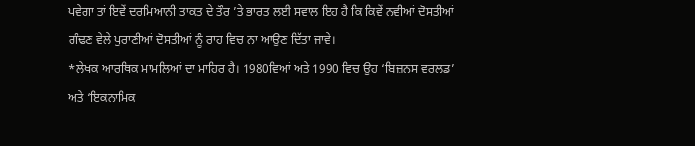ਪਵੇਗਾ ਤਾਂ ਇਵੇਂ ਦਰਮਿਆਨੀ ਤਾਕਤ ਦੇ ਤੌਰ ’ਤੇ ਭਾਰਤ ਲਈ ਸਵਾਲ ਇਹ ਹੈ ਕਿ ਕਿਵੇਂ ਨਵੀਆਂ ਦੋਸਤੀਆਂ ਗੰਢਣ ਵੇਲੇ ਪੁਰਾਣੀਆਂ ਦੋਸਤੀਆਂ ਨੂੰ ਰਾਹ ਵਿਚ ਨਾ ਆਉਣ ਦਿੱਤਾ ਜਾਵੇ।
*ਲੇਖਕ ਆਰਥਿਕ ਮਾਮਲਿਆਂ ਦਾ ਮਾਹਿਰ ਹੈ। 1980ਵਿਆਂ ਅਤੇ 1990 ਵਿਚ ਉਹ ‘ਬਿਜ਼ਨਸ ਵਰਲਡ’ ਅਤੇ ‘ਇਕਨਾਮਿਕ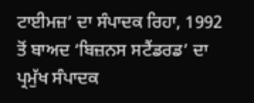ਟਾਈਮਜ਼’ ਦਾ ਸੰਪਾਦਕ ਰਿਹਾ, 1992 ਤੋਂ ਬਾਅਦ ‘ਬਿਜ਼ਨਸ ਸਟੈਂਡਰਡ’ ਦਾ ਪ੍ਰਮੁੱਖ ਸੰਪਾਦਕ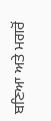ਬਣਿਆ ਅਤੇ ਮਗਰੋਂ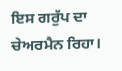ਇਸ ਗਰੁੱਪ ਦਾ ਚੇਅਰਮੈਨ ਰਿਹਾ।